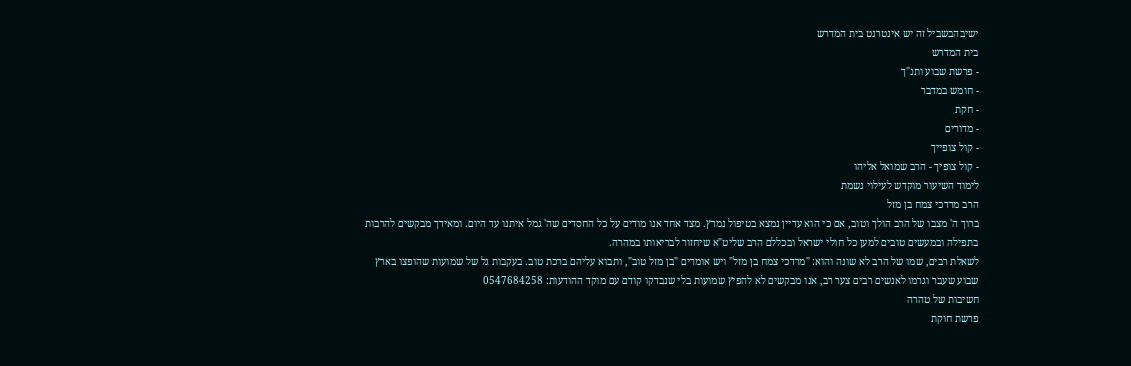ישיבהבשביל זה יש אינטרנט בית המדרש
בית המדרש
- פרשת שבוע ותנ"ך
- חומש במדבר
- חקת
- מדורים
- קול צופייך
- קול צופיך - הרב שמואל אליהו
לימוד השיעור מוקדש לעילוי נשמת
הרב מרדכי צמח בן מזל
ברוך ה' מצבו של הרב הולך וטוב, אם כי הוא עדיין נמצא בטיפול נמרץ. מצד אחד אנו מודים על כל החסדים שה' גמל איתנו עד היום. ומאידך מבקשים להרבות בתפילה ובמעשים טובים למען כל חולי ישראל ובכללם הרב שליט"א שיחזור לבריאותו במהרה.
לשאלת רבים, שמו של הרב לא שונה והוא: "מרדכי צמח בן מזל" ויש אומרים "בן מזל טוב", ותבוא עליהם ברכת טוב. בעקבות גל של שמועות שהופצו בארץ שבוע שעבר וגרמו לאנשים רבים צער רב, אנו מבקשים לא להפיץ שמועות בלי שנבדקו קודם עם מוקד ההודעות: 0547684258
חשיבות של טהרה
פרשת חוקת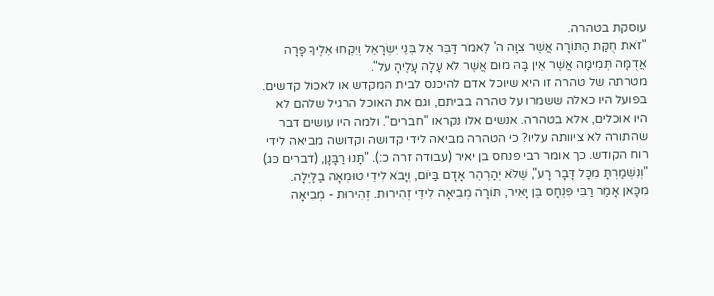עוסקת בטהרה.
"זֹאת חֻקַּת הַתּוֹרָה אֲשֶׁר צִוָּה ה' לֵאמֹר דַּבֵּר אֶל בְּנֵי יִשְׂרָאֵל וְיִקְחוּ אֵלֶיךָ פָרָה אֲדֻמָּה תְּמִימָה אֲשֶׁר אֵין בָּהּ מוּם אֲשֶׁר לֹא עָלָה עָלֶיהָ עֹל".
מטרתה של טהרה זו היא שיוכל אדם להיכנס לבית המקדש או לאכול קדשים. בפועל היו כאלה ששמרו על טהרה בביתם, וגם את האוכל הרגיל שלהם לא היו אוכלים, אלא בטהרה. אנשים אלו נקראו "חברים". ולמה היו עושים דבר שהתורה לא ציוותה עליו? כי הטהרה מביאה לידי קדושה וקדושה מביאה לידי רוח הקודש. כך אומר רבי פנחס בן יאיר (עבודה זרה כ:). "תָּנוּ רַבָּנָן, (דברים כּג)
"וְנִשְׁמַרְתָּ מִכָּל דָּבָר רָע", שֶׁלֹּא יְהַרְהֵר אָדָם בַּיוֹם, וְיָבֹא לִידֵי טוּמְאָה בַלַּיְלָה. מִכָּאן אָמַר רַבִּי פִּנְחָס בֶּן יָאִיר, תּוֹרָה מְבִיאָה לִידֵי זְהִירוּת. זְהִירוּת - מְבִיאָה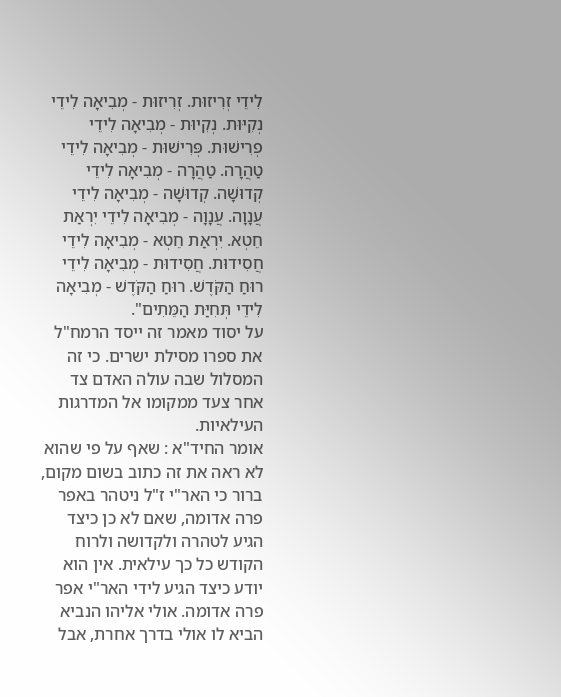לִידֵי זְרִיזוּת. זְרִיזוּת - מְבִיאָה לִידֵי נְקִיּוּת. נְקִיוּת - מְבִיאָה לִידֵי פְרִישׁוּת. פְּרִישׁוּת - מְבִיאָה לִידֵי טַהֲרָה. טַהֲרָה - מְבִיאָה לִידֵי קְדוּשָׁה. קְדוּשָׁה - מְבִיאָה לִידֵי עֲנָוָה. עֲנָוָה - מְבִיאָה לִידֵי יִרְאַת חֵטְא. יִרְאַת חֵטְא - מְבִיאָה לִידֵי חֲסִידוּת. חֲסִידוּת - מְבִיאָה לִידֵי רוּחַ הַקֹּדֶשׁ. רוּחַ הַקֹּדֶשׁ - מְבִיאָה לִידֵי תְּחִיַּת הַמֵּתִים".
על יסוד מאמר זה ייסד הרמח"ל את ספרו מסילת ישרים. כי זה המסלול שבה עולה האדם צד אחר צעד ממקומו אל המדרגות העילאיות.
אומר החיד"א : שאף על פי שהוא לא ראה את זה כתוב בשום מקום, ברור כי האר"י ז"ל ניטהר באפר פרה אדומה, שאם לא כן כיצד הגיע לטהרה ולקדושה ולרוח הקודש כל כך עילאית. אין הוא יודע כיצד הגיע לידי האר"י אפר פרה אדומה. אולי אליהו הנביא הביא לו אולי בדרך אחרת, אבל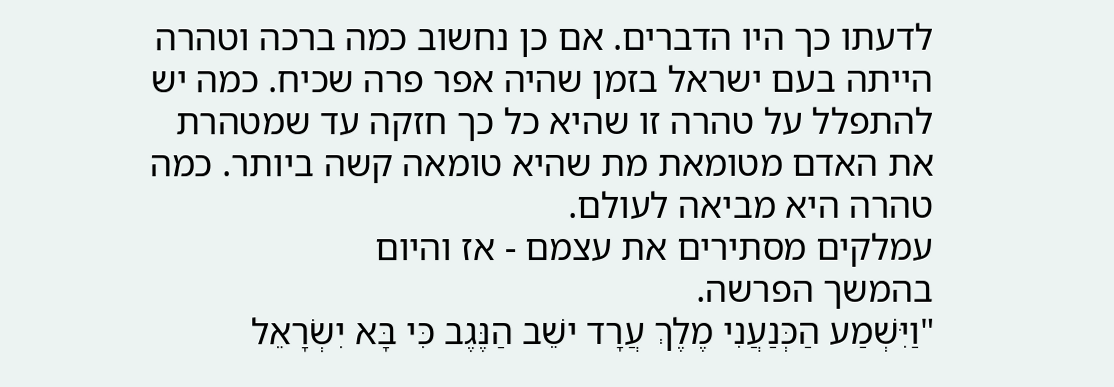לדעתו כך היו הדברים. אם כן נחשוב כמה ברכה וטהרה הייתה בעם ישראל בזמן שהיה אפר פרה שכיח. כמה יש להתפלל על טהרה זו שהיא כל כך חזקה עד שמטהרת את האדם מטומאת מת שהיא טומאה קשה ביותר. כמה טהרה היא מביאה לעולם.
עמלקים מסתירים את עצמם - אז והיום
בהמשך הפרשה.
"וַיִּשְׁמַע הַכְּנַעֲנִי מֶלֶךְ עֲרָד ישֵׁב הַנֶּגֶב כִּי בָּא יִשְׂרָאֵל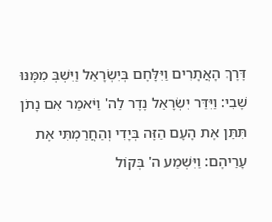דֶּרֶךְ הָאֲתָרִים וַיִּלָּחֶם בְּיִשְׂרָאֵל וַיִּשְׁבְּ מִמֶּנּוּ שֶׁבִי: וַיִּדַּר יִשְׂרָאֵל נֶדֶר לַה' וַיֹּאמַר אִם נָתֹן תִּתֵּן אֶת הָעָם הַזֶּה בְּיָדִי וְהַחֲרַמְתִּי אֶת עָרֵיהֶם: וַיִּשְׁמַע ה' בְּקוֹל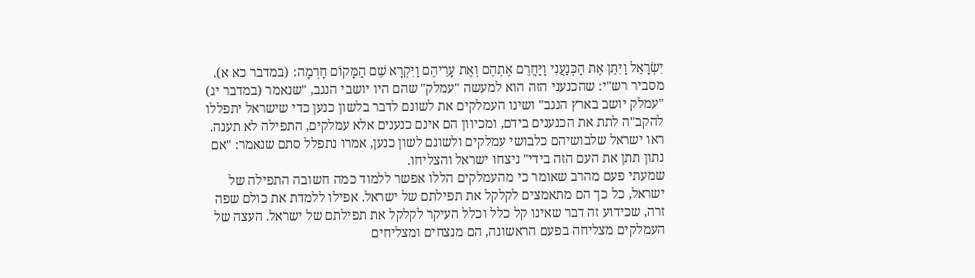יִשְׂרָאֵל וַיִּתֵּן אֶת הַכְּנַעֲנִי וַיַּחֲרֵם אֶתְהֶם וְאֶת עָרֵיהֶם וַיִּקְרָא שֵׁם הַמָּקוֹם חָרְמָה: (במדבר כא א).
מסביר רש"י: שהכנעני הזה הוא למעשה "עמלק" שהם היו יושבי הנגב, "שנאמר (במדבר יג) "עמלק יושב בארץ הנגב" ושינו העמלקים את לשונם לדבר בלשון כנען כדי שישראל יתפללו להקב"ה לתת את הכנענים בידם, ומכיוון הם אינם כנענים אלא עמלקים, התפילה לא תענה. ראו ישראל שלבושיהם כלבושי עמלקים ולשונם לשון כנען, אמרו נתפלל סתם שנאמר: "אם נתון תתן את העם הזה בידי" ניצחו ישראל והצליחו.
שמעתי פעם מהרב שאומר כי מהעמלקים הללו אפשר ללמוד כמה חשובה התפילה של ישראל, כל כך הם מתאמצים לקלקל את תפילתם של ישראל. אפילו ללמדת את כולם שפה זרה, שכידוע זה דבר שאינו קל כלל וכלל העיקר לקלקל את תפילתם של ישראל. העצה של העמלקים מצליחה בפעם הראשונה, הם מנצחים ומצליחים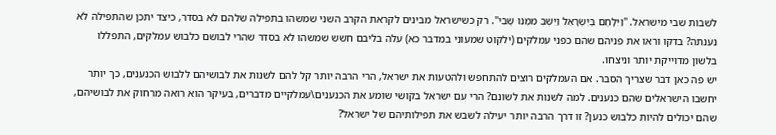לשבות שבי מישראל. "וַיִּלָּחֶם בְּיִשְׂרָאֵל וַיִּשְׁבְּ מִמֶּנּוּ שֶׁבִי". רק כשישראל מבינים לקראת הקרב השני שמשהו בתפילה שלהם לא בסדר, כיצד יתכן שהתפילה לא נענתה? בדקו וראו את פניהם שהם כפני עמלקים (ילקוט שמעוני במדבר כא) עלה בליבם חשש שמשהו לא בסדר שהרי לבושם כלבוש עמלקים, התפללו בלשון מדוייקת יותר וניצחו.
יש פה כאן דבר שצריך הסבר. אם העמלקים רוצים להתחפש ולהטעות את ישראל, הרי הרבה יותר קל להם לשנות את לבושיהם ללבוש הכנענים, כך יותר יחשבו הישראלים שהם כנענים. למה לשנות את לשונם? הרי עם ישראל בקושי שומע את הכנענים\עמלקיים מדברים, בעיקר הוא רואה מרחוק את לבושיהם, שהם יכולים להיות כלבוש כנען? זו דרך הרבה יותר יעילה לשבש את תפילותיהם של ישראל?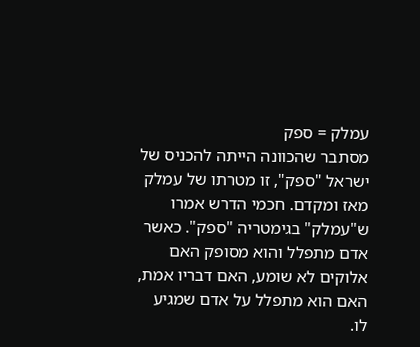עמלק = ספק
מסתבר שהכוונה הייתה להכניס של ישראל "ספק", זו מטרתו של עמלק מאז ומקדם. חכמי הדרש אמרו ש"עמלק" בגימטריה "ספק". כאשר אדם מתפלל והוא מסופק האם אלוקים לא שומע, האם דבריו אמת, האם הוא מתפלל על אדם שמגיע לו.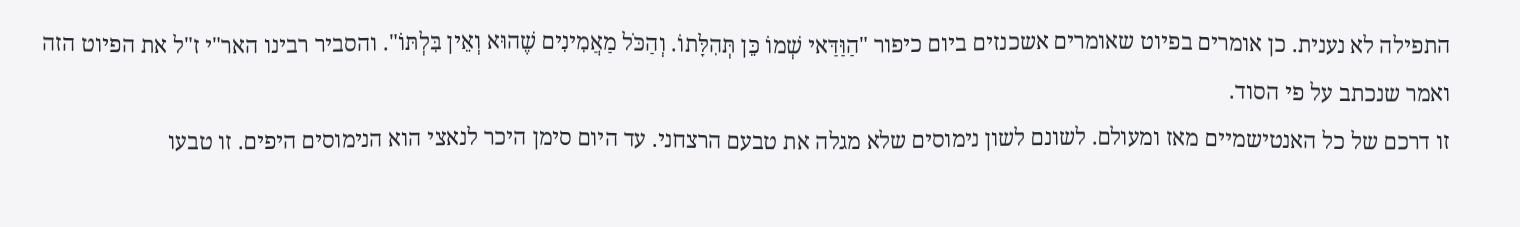התפילה לא נענית. כן אומרים בפיוט שאומרים אשכנזים ביום כיפור "הַוַּדַּאי שְׁמוֹ כֵּן תְּהִלָּתוֹ. וְהַכֹּל מַאֲמִינִים שֶׁהוּא וְאֵין בִּלְתּוֹ". והסביר רבינו האר"י ז"ל את הפיוט הזה ואמר שנכתב על פי הסוד.
זו דרכם של כל האנטישמיים מאז ומעולם. לשונם לשון נימוסים שלא מגלה את טבעם הרצחני. עד היום סימן היכר לנאצי הוא הנימוסים היפים. זו טבעו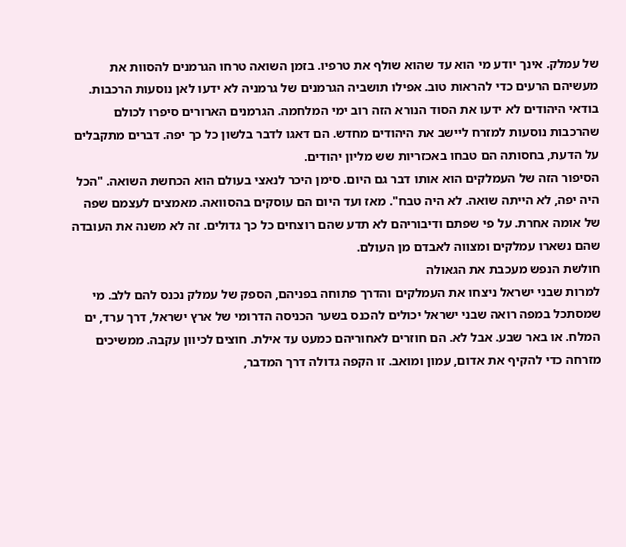של עמלק. אינך יודע מי הוא עד שהוא שולף את טרפיו. בזמן השואה טרחו הגרמנים להסוות את מעשיהם הרעים כדי להראות טוב. אפילו תושביה הגרמנים של גרמניה לא ידעו לאן נוסעות הרכבות. בודאי היהודים לא ידעו את הסוד הנורא הזה רוב ימי המלחמה. הגרמנים הארורים סיפרו לכולם שהרכבות נוסעות למזרח ליישב את היהודים מחדש. הם דאגו לדבר בלשון כל כך יפה. דברים מתקבלים על הדעת, בחסותה הם טבחו באכזריות שש מליון יהודים.
הסיפור הזה של העמלקים הוא אותו דבר גם היום. סימן היכר לנאצי בעולם הוא הכחשת השואה. "הכל היה יפה, לא הייתה שואה. לא היה טבח". מאז ועד היום הם עוסקים בהסוואה. מאמצים לעצמם שפה של אומה אחרת. על פי שפתם ודיבוריהם לא תדע שהם רוצחים כל כך גדולים. זה לא משנה את העובדה שהם נשארו עמלקים ומצווה לאבדם מן העולם.
חולשת הנפש מעכבת את הגאולה
למרות שבני ישראל ניצחו את העמלקים והדרך פתוחה בפניהם, הספק של עמלק נכנס להם ללב. מי שמסתכל במפה רואה שבני ישראל יכולים להכנס בשער הכניסה הדרומי של ארץ ישראל, דרך ערד, ים המלח. או באר שבע. אבל לא. הם חוזרים לאחוריהם כמעט עד אילת. חוצים לכיוון עקבה. ממשיכים מזרחה כדי להקיף את אדום, עמון ומואב. זו הקפה גדולה דרך המדבר,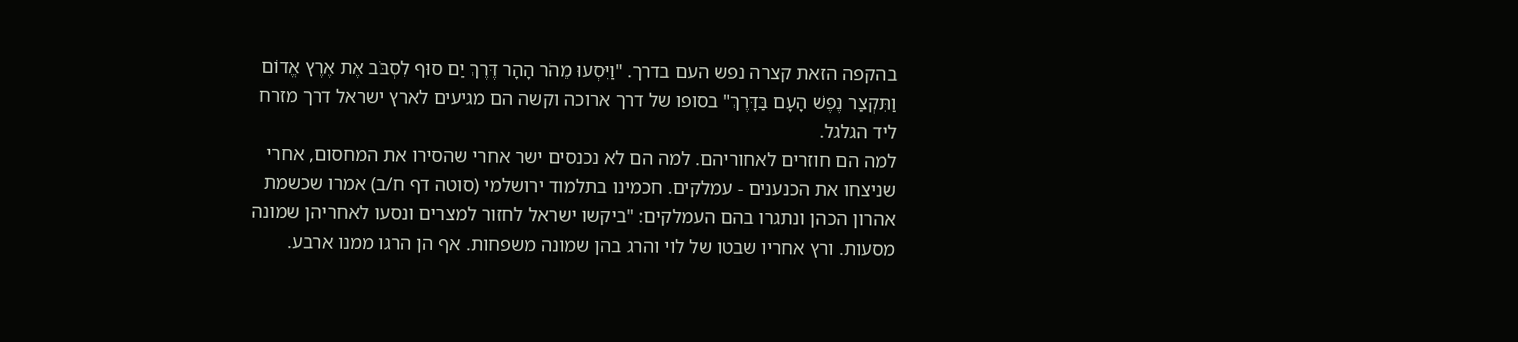בהקפה הזאת קצרה נפש העם בדרך. "וַיִּסְעוּ מֵהֹר הָהָר דֶּרֶךְ יַם סוּף לִסְבֹּב אֶת אֶרֶץ אֱדוֹם וַתִּקְצַר נֶפֶשׁ הָעָם בַּדָּרֶךְ" בסופו של דרך ארוכה וקשה הם מגיעים לארץ ישראל דרך מזרח ליד הגלגל.
למה הם חוזרים לאחוריהם. למה הם לא נכנסים ישר אחרי שהסירו את המחסום, אחרי שניצחו את הכנענים - עמלקים. חכמינו בתלמוד ירושלמי (סוטה דף ח/ב) אמרו שכשמת אהרון הכהן ונתגרו בהם העמלקים: "ביקשו ישראל לחזור למצרים ונסעו לאחריהן שמונה מסעות. ורץ אחריו שבטו של לוי והרג בהן שמונה משפחות. אף הן הרגו ממנו ארבע.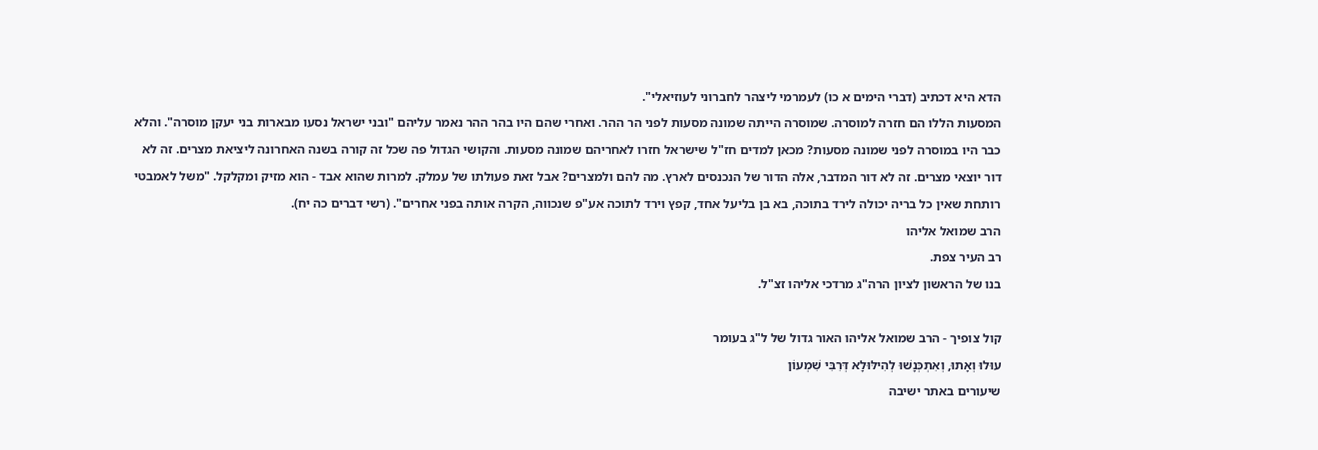הדא היא דכתיב (דברי הימים א כו) לעמרמי ליצהר לחברוני לעוזיאלי".
המסעות הללו הם חזרה למוסרה. שמוסרה הייתה שמונה מסעות לפני הר ההר. ואחרי שהם היו בהר ההר נאמר עליהם "ובני ישראל נסעו מבארות בני יעקן מוסרה". והלא כבר היו במוסרה לפני שמונה מסעות? מכאן למדים חז"ל שישראל חזרו לאחריהם שמונה מסעות. והקושי הגדול פה שכל זה קורה בשנה האחרונה ליציאת מצרים. זה לא דור יוצאי מצרים. זה לא דור המדבר, אלה הדור של הנכנסים לארץ. מה להם ולמצרים? אבל זאת פעולתו של עמלק. למרות שהוא אבד - הוא מזיק ומקלקל. "משל לאמבטי רותחת שאין כל בריה יכולה לירד בתוכה, בא בן בליעל אחד, קפץ וירד לתוכה אע"פ שנכווה, הקרה אותה בפני אחרים". (רשי דברים כה יח).
הרב שמואל אליהו
רב העיר צפת.
בנו של הראשון לציון הרה"ג מרדכי אליהו זצ"ל.

קול צופיך - הרב שמואל אליהו האור גדול של ל"ג בעומר
עוּלוּ וְאָתוּ, וְאִתְכְּנָשׁוּ לְהִילּוּלָא דְּרִבִּי שִׁמְעוֹן
שיעורים באתר ישיבה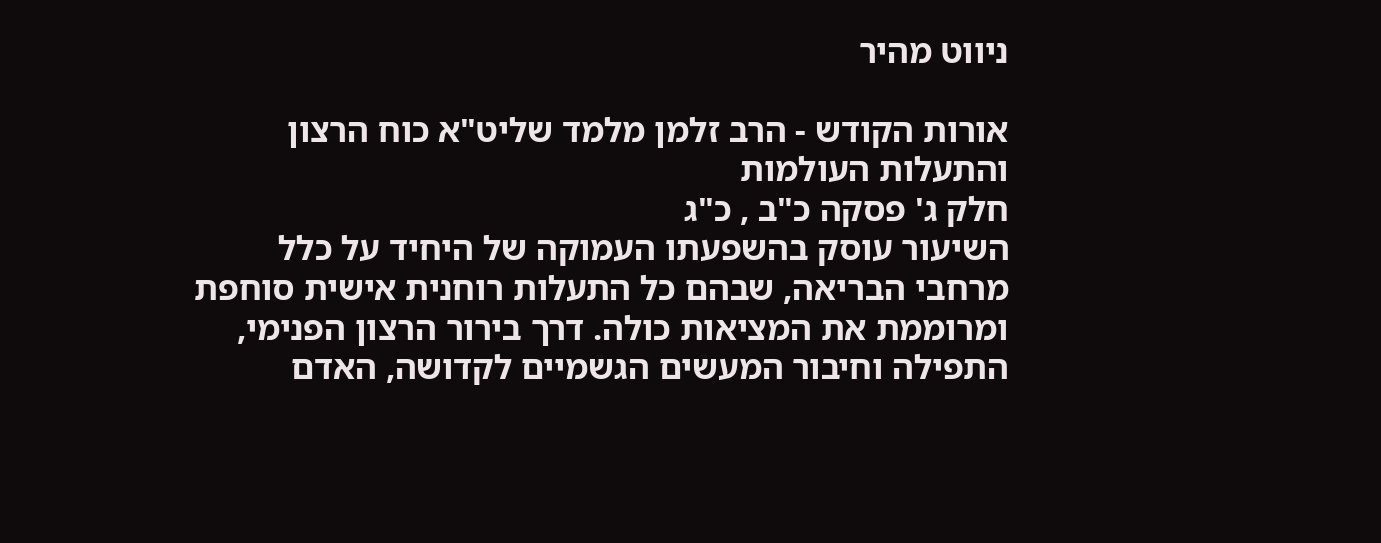ניווט מהיר

אורות הקודש - הרב זלמן מלמד שליט"א כוח הרצון והתעלות העולמות
חלק ג' פסקה כ"ב , כ"ג
השיעור עוסק בהשפעתו העמוקה של היחיד על כלל מרחבי הבריאה, שבהם כל התעלות רוחנית אישית סוחפת ומרוממת את המציאות כולה. דרך בירור הרצון הפנימי, התפילה וחיבור המעשים הגשמיים לקדושה, האדם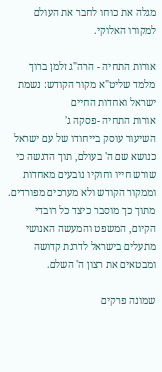מגלה את כוחו לחבר את העולם למקורו האלוקי.

אורות התחיה - הרה"ג זלמן ברוך מלמד שליט"א מקור הקודש: נשמת ישראל ואחדות החיים
אורות התחיה -פסקה ג'
השיעור עוסק בייחודו של עם ישראל כנושא שם ה' בעולם, תוך הדגשה כי שורש חייו וחוקיו נובעים מאחדות וממקור הקודש ולא מערכים מפורדים. מתוך כך מוסבר כיצד כל רובדי הקיום, המשפט והמעשה האנושי מתעלים בישראל לדרגת קדושה ומבטאים את רצון ה' השלם.

שמונה פרקים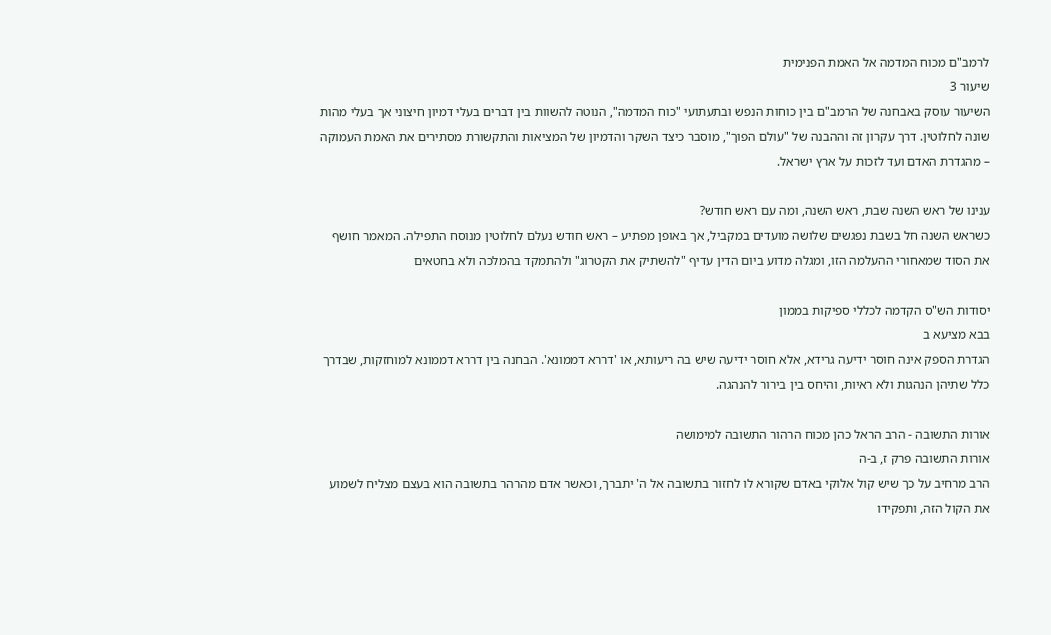לרמב"ם מכוח המדמה אל האמת הפנימית
שיעור 3
השיעור עוסק באבחנה של הרמב"ם בין כוחות הנפש ובתעתועי "כוח המדמה", הנוטה להשוות בין דברים בעלי דמיון חיצוני אך בעלי מהות שונה לחלוטין. דרך עקרון זה וההבנה של "עולם הפוך", מוסבר כיצד השקר והדמיון של המציאות והתקשורת מסתירים את האמת העמוקה – מהגדרת האדם ועד לזכות על ארץ ישראל.

ענינו של ראש השנה שבת, ראש השנה, ומה עם ראש חודש?
כשראש השנה חל בשבת נפגשים שלושה מועדים במקביל, אך באופן מפתיע – ראש חודש נעלם לחלוטין מנוסח התפילה. המאמר חושף את הסוד שמאחורי ההעלמה הזו, ומגלה מדוע ביום הדין עדיף "להשתיק את הקטרוג" ולהתמקד בהמלכה ולא בחטאים

יסודות הש"ס הקדמה לכללי ספיקות בממון
בבא מציעא ב
הגדרת הספק אינה חוסר ידיעה גרידא, אלא חוסר ידיעה שיש בה ריעותא, או 'דררא דממונא'. הבחנה בין דררא דממונא למוחזקות, שבדרך כלל שתיהן הנהגות ולא ראיות, והיחס בין בירור להנהגה.

אורות התשובה - הרב הראל כהן מכוח הרהור התשובה למימושה
אורות התשובה פרק ז, ב-ה
הרב מרחיב על כך שיש קול אלוקי באדם שקורא לו לחזור בתשובה אל ה' יתברך, וכאשר אדם מהרהר בתשובה הוא בעצם מצליח לשמוע את הקול הזה, ותפקידו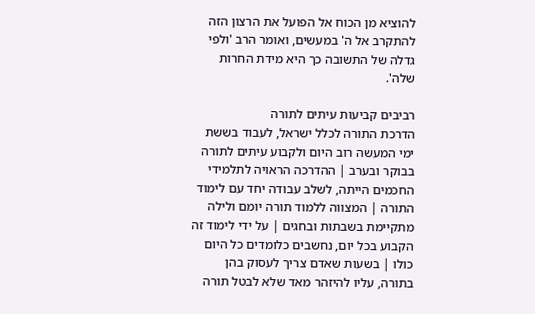להוציא מן הכוח אל הפועל את הרצון הזה להתקרב אל ה' במעשים, ואומר הרב 'ולפי גדלה של התשובה כך היא מידת החרות שלה'.

רביבים קביעות עיתים לתורה
הדרכת התורה לכלל ישראל, לעבוד בששת ימי המעשה רוב היום ולקבוע עיתים לתורה בבוקר ובערב | ההדרכה הראויה לתלמידי החכמים הייתה, לשלב עבודה יחד עם לימוד התורה | המצווה ללמוד תורה יומם ולילה מתקיימת בשבתות ובחגים | על ידי לימוד זה הקבוע בכל יום, נחשבים כלומדים כל היום כולו | בשעות שאדם צריך לעסוק בהן בתורה, עליו להיזהר מאד שלא לבטל תורה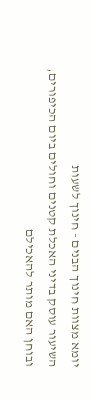יומא מצוות חינוך הבנים - חינוך לשעות
השיעור עוסק בדיני האכלת קטנים וחולים ביום הכיפורים, ובוחן האם מותר להאכילם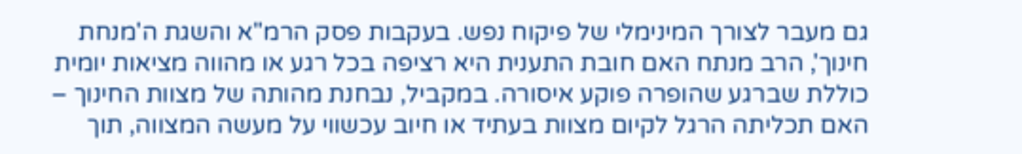גם מעבר לצורך המינימלי של פיקוח נפש. בעקבות פסק הרמ"א והשגת ה'מנחת חינוך', הרב מנתח האם חובת התענית היא רציפה בכל רגע או מהווה מציאות יומית כוללת שברגע שהופרה פוקע איסורה. במקביל, נבחנת מהותה של מצוות החינוך – האם תכליתה הרגל לקיום מצוות בעתיד או חיוב עכשווי על מעשה המצווה, תוך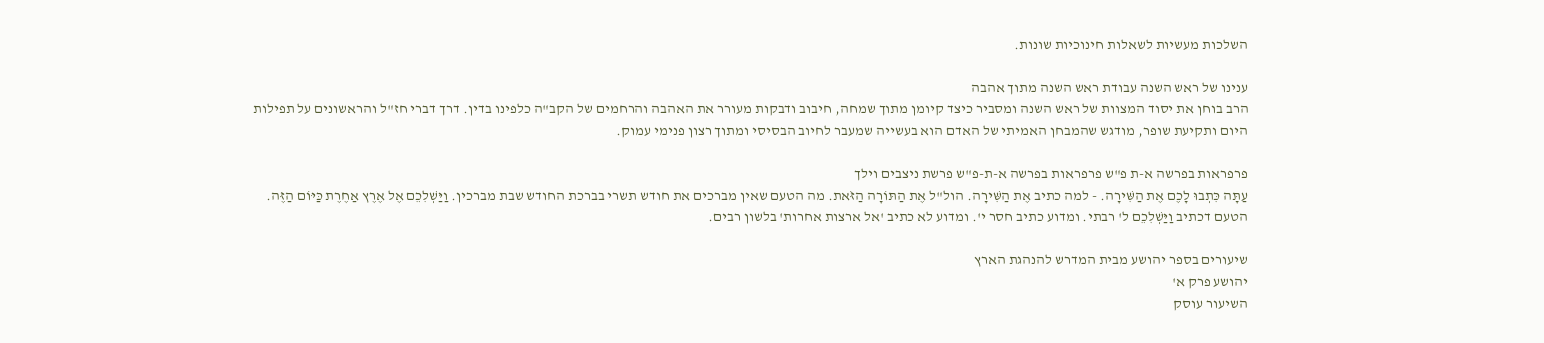השלכות מעשיות לשאלות חינוכיות שונות.

ענינו של ראש השנה עבודת ראש השנה מתוך אהבה
הרב בוחן את יסוד המצוות של ראש השנה ומסביר כיצד קיומן מתוך שמחה, חיבוב ודבקות מעורר את האהבה והרחמים של הקב"ה כלפינו בדין. דרך דברי חז"ל והראשונים על תפילות היום ותקיעת שופר, מודגש שהמבחן האמיתי של האדם הוא בעשייה שמעבר לחיוב הבסיסי ומתוך רצון פנימי עמוק.

פרפראות בפרשה א-ת פ"ש פרפראות בפרשה א-ת-פ"ש פרשת ניצבים וילך
עַתָּה כִּתְבוּ לָכֶם אֶת הַשִּׁירָה. - למה כתיב אֶת הַשִּׁירָה. הול"ל אֶת הַתּוֹרָה הַזֹּאת. מה הטעם שאין מברכים את חודש תשרי בברכת החודש שבת מברכין. וַיַּשְׁלִכֵם אֶל אֶרֶץ אַחֶרֶת כַּיּוֹם הַזֶּה. הטעם דכתיב וַיַּשְׁלִכֵם ל' רבתי. ומדוע כתיב חסר י'. ומדוע לא כתיב 'אל ארצות אחרות' בלשון רבים.

שיעורים בספר יהושע מבית המדרש להנהגת הארץ
יהושע פרק א'
השיעור עוסק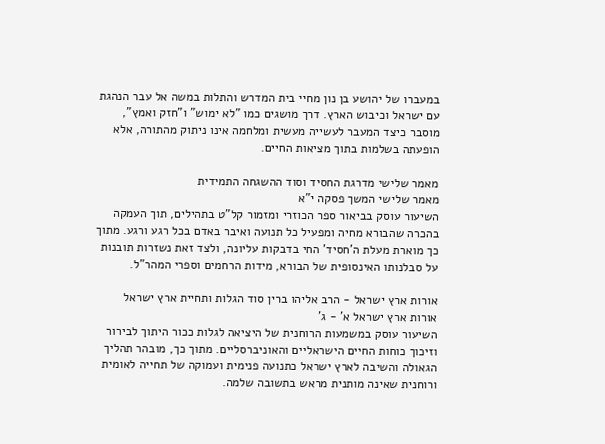במעברו של יהושע בן נון מחיי בית המדרש והתלות במשה אל עבר הנהגת עם ישראל וכיבוש הארץ. דרך מושגים כמו "לא ימוש" ו"חזק ואמץ", מוסבר כיצד המעבר לעשייה מעשית ומלחמה אינו ניתוק מהתורה, אלא הופעתה בשלמות בתוך מציאות החיים.

מאמר שלישי מדרגת החסיד וסוד ההשגחה התמידית
מאמר שלישי המשך פסקה י"א
השיעור עוסק בביאור ספר הכוזרי ומזמור קל"ט בתהילים, תוך העמקה בהכרה שהבורא מחיה ומפעיל כל תנועה ואיבר באדם בכל רגע ורגע. מתוך כך מוארת מעלת ה'חסיד' החי בדבקות עליונה, ולצד זאת נשזרות תובנות על סבלנותו האינסופית של הבורא, מידות הרחמים וספרי המהר"ל.

אורות ארץ ישראל - הרב אליהו ברין סוד הגלות ותחיית ארץ ישראל
אורות ארץ ישראל א' - ג'
השיעור עוסק במשמעות הרוחנית של היציאה לגלות ככור היתוך לבירור וזיכוך כוחות החיים הישראליים והאוניברסליים. מתוך כך, מובהר תהליך הגאולה והשיבה לארץ ישראל כתנועה פנימית ועמוקה של תחייה לאומית ורוחנית שאינה מותנית מראש בתשובה שלמה.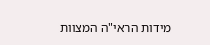מידות הראי"ה המצוות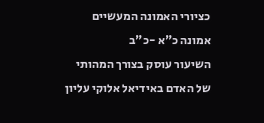כציורי האמונה המעשיים
אמונה כ"א -כ"ב
השיעור עוסק בצורך המהותי של האדם באידיאל אלוקי עליון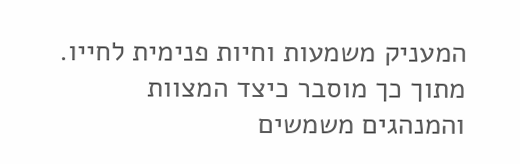המעניק משמעות וחיות פנימית לחייו. מתוך כך מוסבר כיצד המצוות והמנהגים משמשים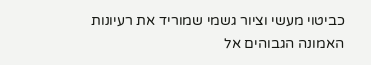כביטוי מעשי וציור גשמי שמוריד את רעיונות האמונה הגבוהים אל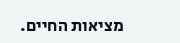מציאות החיים.